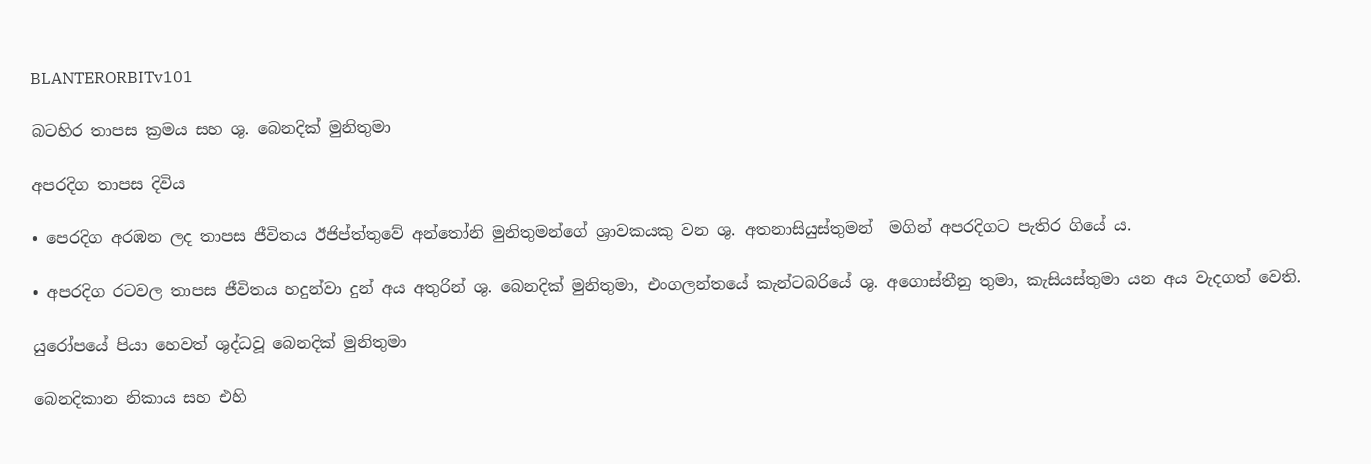BLANTERORBITv101

බටහිර තාපස ක්‍රමය සහ ශු. බෙනදික් මුනිතුමා

අපරදිග තාපස දිවිය

• පෙරදිග අරඹන ලද තාපස ජීවිතය ඊජිප්ත්තුවේ අන්තෝනි මුනිතුමන්ගේ ශ්‍රාවකයකු වන ශු. අතනාසියුස්තුමන්  මගින් අපරදිගට පැතිර ගියේ ය.

• අපරදිග රටවල තාපස ජීවිතය හදුන්වා දුන් අය අතුරින් ශු. බෙනදික් මුනිතුමා, එංගලන්තයේ කැන්ටබරියේ ශු. අගොස්තීනු තුමා, කැසියස්තුමා යන අය වැදගත් වෙති.

යුරෝපයේ පියා හෙවත් ශුද්ධවූ බෙනදික් මුනිතුමා

බෙනදිකාන නිකාය සහ එහි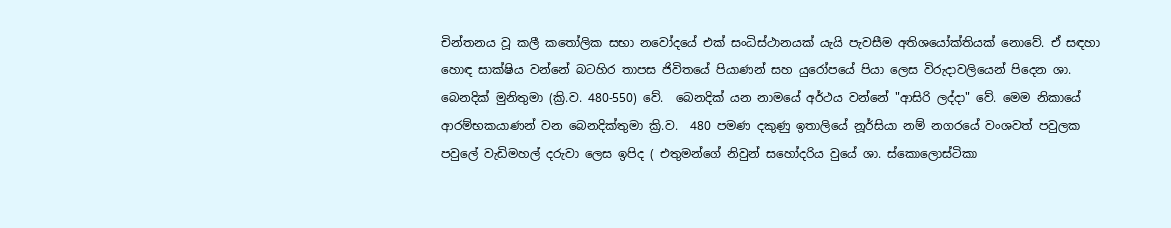චින්තනය වූ කලී කතෝලික සභා නවෝදයේ එක් සංධිස්ථානයක් යැයි පැවසීම අතිශයෝක්තියක් නොවේ. ඒ සඳහා හොඳ සාක්ෂිය වන්නේ බටහිර තාපස ජිවිතයේ පියාණන් සහ යුරෝපයේ පියා ලෙස විරුදාවලියෙන් පිදෙන ශා. බෙනදික් මුනිතුමා (ක්‍රි.ව. 480-550) වේ.  බෙනදික් යන නාමයේ අර්ථය වන්නේ "ආසිරි ලද්දා" වේ. මෙම නිකායේ ආරම්භකයාණන් වන බෙනදික්තුමා ක්‍රි.ව.  480 පමණ දකුණු ඉතාලියේ නූර්සියා නම් නගරයේ වංශවත් පවුලක පවුලේ වැඩිමහල් දරුවා ලෙස ඉපිද ( එතුමන්ගේ නිවුන් සහෝදරිය වුයේ ශා. ස්කොලොස්ටිකා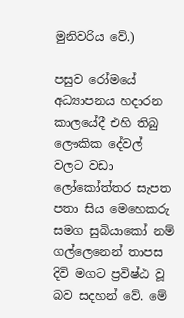මුනිවරිය වේ.)

පසුව රෝමයේ අධ්‍යාපනය හදාරන කාලයේදී එහි තිබු ලෞකික දේවල් වලට වඩා ලෝකෝත්තර සැපත පතා සිය මෙහෙකරු සමග සුබියාකෝ නම් ගල්ලෙනෙන් තාපස දිවි මගට ප්‍රවිෂ්ඨ වූ බව සදහන් වේ. මේ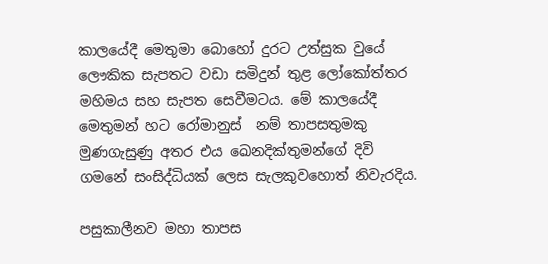කාලයේදී මෙතුමා බොහෝ දුරට උත්සුක වුයේ ලෞකික සැපතට වඩා සමිදුන් තුළ ලෝකෝත්තර මහිමය සහ සැපත සෙවීමටය. මේ කාලයේදී මෙතුමන් හට රෝමානුස්  නම් තාපසතුමකු මුණගැසුණු අතර එය ඛෙනදික්තුමන්ගේ දිවි ගමනේ සංසිද්ධියක් ලෙස සැලකුවහොත් නිවැරදිය.

පසුකාලීනව මහා තාපස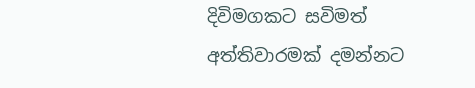දිවිමගකට සවිමත් අත්තිවාරමක් දමන්නට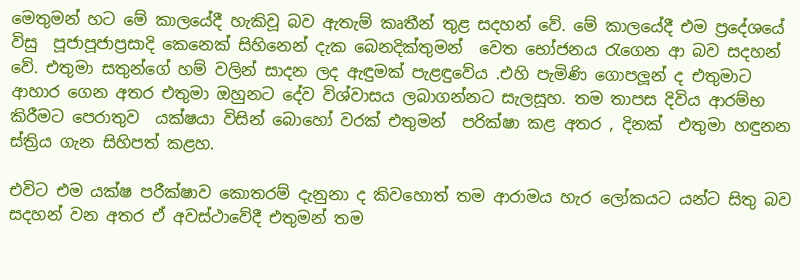මෙතුමන් හට මේ කාලයේදී හැකිවූ බව ඇතැම් කෘතීන් තුළ සදහන් වේ. මේ කාලයේදී එම ප්‍රදේශයේ විසු  පූජාපූජාප්‍රසාදි කෙනෙක් සිහිනෙන් දැක බෙනදික්තුමන්  වෙත භෝජනය රැගෙන ආ බව සදහන් වේ. එතුමා සතුන්ගේ හම් වලින් සාදන ලද ඇඳුමක් පැළඳුවේය .එහි පැමිණි ගොපලූන් ද එතුමාට ආහාර ගෙන අතර එතුමා ඔහුනට දේව විශ්වාසය ලබාගන්නට සැලසූහ. තම තාපස දිවිය ආරම්භ කිරීමට පෙරාතුව  යක්ෂයා විසින් බොහෝ වරක් එතුමන්  පරික්ෂා කළ අතර , දිනක්  එතුමා හඳුනන ස්ත්‍රිය ගැන සිහිපත් කළහ.

එවිට එම යක්ෂ පරීක්ෂාව කොතරම් දැනුනා ද කිවහොත් තම ආරාමය හැර ලෝකයට යන්ට සිතු බව සදහන් වන අතර ඒ අවස්ථාවේදී එතුමන් තම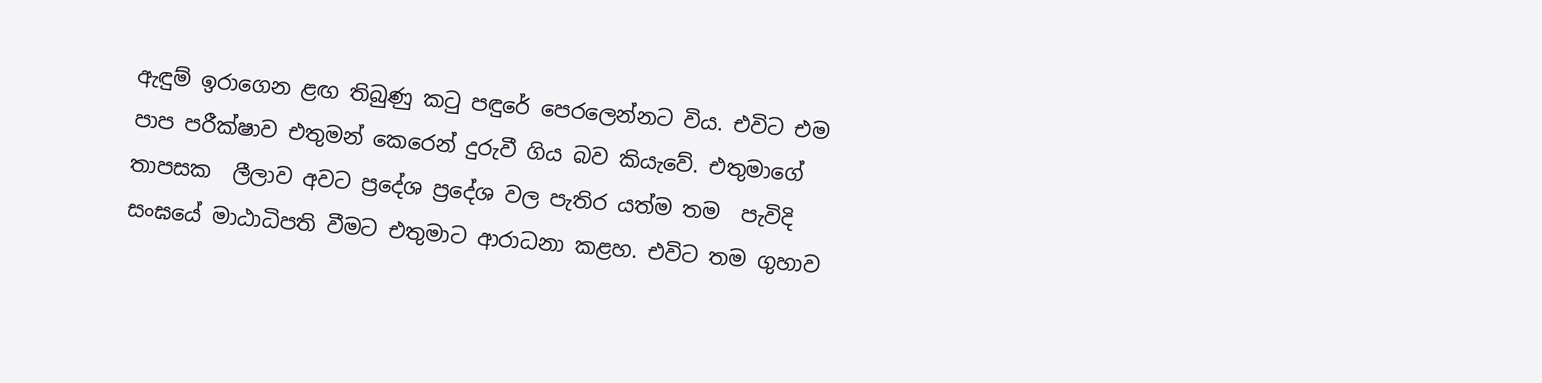ඇඳුම් ඉරාගෙන ළඟ තිබුණු කටු පඳුරේ පෙරලෙන්නට විය. එවිට එම පාප පරීක්ෂාව එතුමන් කෙරෙන් දුරුවී ගිය බව කියැවේ. එතුමාගේ තාපසක  ලීලාව අවට ප්‍රදේශ ප්‍රදේශ වල පැතිර යත්ම තම  පැවිදි සංඝයේ මාඨාධිපති වීමට එතුමාට ආරාධනා කළහ. එවිට තම ගුහාව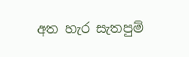අත හැර සැතපුම්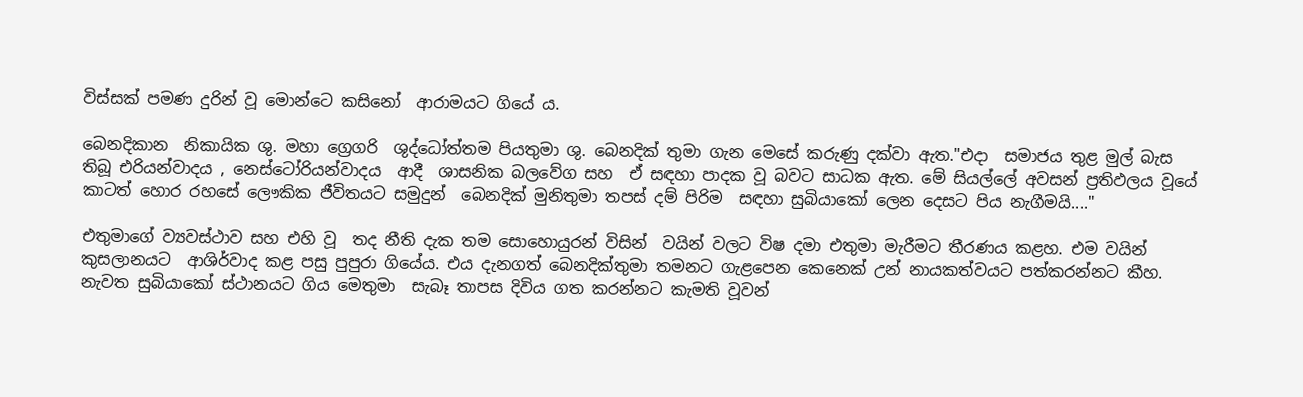විස්සක් පමණ දුරින් වූ මොන්ටෙ කසිනෝ  ආරාමයට ගියේ ය.

බෙනදිකාන  නිකායික ශු. මහා ග්‍රෙගරි  ශුද්ධෝත්තම පියතුමා ශු. බෙනදික් තුමා ගැන මෙසේ කරුණු දක්වා ඇත."එදා  සමාජය තුළ මුල් බැස තිබූ එරියන්වාදය , නෙස්ටෝරියන්වාදය  ආදී  ශාසනික බලවේග සහ  ඒ සඳහා පාදක වූ බවට සාධක ඇත. මේ සියල්ලේ අවසන් ප්‍රතිඵලය වූයේ කාටත් හොර රහසේ ලෞකික ජීවිතයට සමුදුන්  බෙනදික් මුනිතුමා තපස් දම් පිරිම  සඳහා සුබියාකෝ ලෙන දෙසට පිය නැගීමයි...."

එතුමාගේ ව්‍යවස්ථාව සහ එහි වූ  තද නීති දැක තම සොහොයුරන් විසින්  වයින් වලට විෂ දමා එතුමා මැරීමට තීරණය කළහ. එම වයින් කුසලානයට  ආශිර්වාද කළ පසු පුපුරා ගියේය. එය දැනගත් බෙනදික්තුමා තමනට ගැළපෙන කෙනෙක් උන් නායකත්වයට පත්කරන්නට කීහ. නැවත සුබියාකෝ ස්ථානයට ගිය මෙතුමා  සැබෑ තාපස දිවිය ගත කරන්නට කැමති වූවන්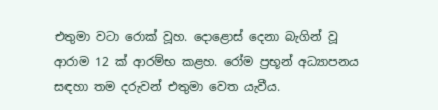එතුමා වටා රොක් වූහ. දොළොස් දෙනා බැගින් වූ ආරාම 12 ක් ආරම්භ කළහ. රෝම ප්‍රභූන් අධ්‍යාපනය සඳහා තම දරුවන් එතුමා වෙත යැවීය.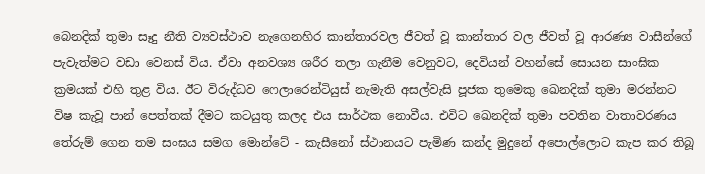බෙනදික් තුමා සෑදු නීති ව්‍යවස්ථාව නැගෙනහිර කාන්තාරවල ජීවත් වූ කාන්තාර වල ජීවත් වූ ආරණ්‍ය වාසීන්ගේ පැවැත්මට වඩා වෙනස් විය. ඒවා අනවශ්‍ය ශරීර තලා ගැනීම වෙනුවට, දෙවියන් වහන්සේ සොයන සාංඝික ක්‍රමයක් එහි තුළ විය. ඊට විරුද්ධව ෆෙලාරෙන්ටියුස් නැමැති අසල්වැසි පූජක තුමෙකු ඛෙනදික් තුමා මරන්නට විෂ කැවූ පාන් පෙත්තක් දීමට කටයුතු කලද එය සාර්ථක නොවීය. එවිට ඛෙනදික් තුමා පවතින වාතාවරණය  තේරුම් ගෙන තම සංඝය සමග මොන්ටේ - කැසීනෝ ස්ථානයට පැමිණ කන්ද මුදුනේ අපොල්ලොට කැප කර තිබූ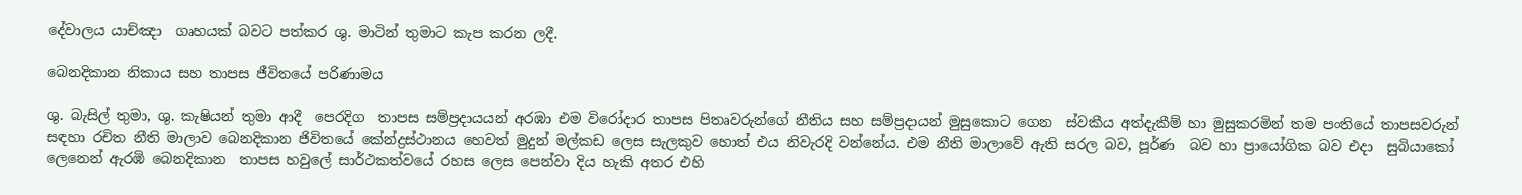දේවාලය යාච්ඤා  ගෘහයක් බවට පත්කර ශු. මාටින් තුමාට කැප කරන ලදී.

බෙනදිකාන නිකාය සහ තාපස ජීවිතයේ පරිණාමය

ශු. බැසිල් තුමා, ශු. කැෂියන් තුමා ආදී  පෙරදිග  තාපස සම්ප්‍රදායයන් අරඹා එම විරෝදාර තාපස පිතෘවරුන්ගේ නීතිය සහ සම්ප්‍රදායන් මුසුකොට ගෙන  ස්වකීය අත්දැකීම් හා මුසුකරමින් තම පංතියේ තාපසවරුන් සඳහා රචිත නීති මාලාව බෙනදිකාන ජිවිතයේ කේන්ද්‍රස්ථානය හෙවත් මුදුන් මල්කඩ ලෙස සැලකුව හොත් එය නිවැරදි වන්නේය. එම නීති මාලාවේ ඇති සරල බව, පූර්ණ  බව හා ප්‍රායෝගික බව එදා  සුබියාකෝ ලෙනෙන් ඇරඹි බෙනදිකාන  තාපස හවුලේ සාර්ථකත්වයේ රහස ලෙස පෙන්වා දිය හැකි අතර එහි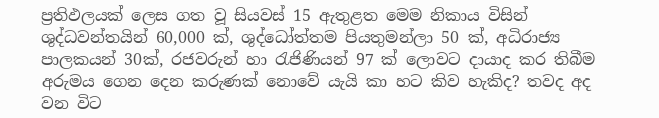ප්‍රතිඵලයක් ලෙස ගත වූ සියවස් 15 ඇතුළත මෙම නිකාය විසින් ශුද්ධවන්තයින් 60,000 ක්, ශුද්ධෝත්තම පියතුමන්ලා 50 ක්, අධිරාජ්‍ය පාලකයන් 30ක්, රජවරුන් හා රැජිණියන් 97 ක් ලොවට දායාද කර තිබීම අරුමය ගෙන දෙන කරුණක් නොවේ යැයි කා හට කිව හැකිද? තවද අද වන විට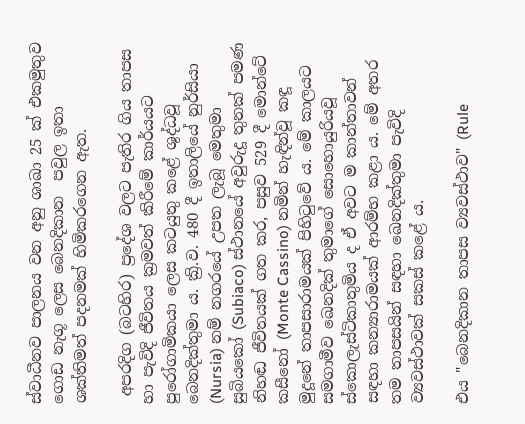ස්වාධීනව පාලනය වන අනු ශාඛා 25 ක් එකමුතුව ගොඩ නැගූ ලෙස බෙනදිකාන  පවුල ඉතා ශක්තිමත් පදනමක් හිමිකරගෙන ඇත.

 අපරදිග (බටහිර) ප්‍රදේශ වලට පැතිර ගිය තාපස හා පැවිදි ජීවිතය ක්‍රමවත් කිරීමේ කාර්යයට පුරෝගාමිකයා ලෙස කටයුතු කළේ ශුද්ධවූ බෙනදික්තුමා ය. ක්‍රි.ව. 480 දී ඉතාලියේ නුර්සියා (Nursia) නම් නගරයේ උපත ලැබූ මෙතුමා සුබියකෝ (Subiaco) ස්ථානයේ අවුරුදූ තුනක් පමණ නිහඬ ජීවිතයක් ගත කර, පසුව 529 දී මොන්ටේ කසීනෝ (Monte Cassino) නමින් හැඳින්වූ කඳූ මුදූනේ තාපසාරාමයක් පිහිටුවේ ය. මේ කාලයට සමගාමීව ඛෙනදික් තුමාගේ සොහොයුරියවූ ස්කොලැස්ටිකාතුමිය ද ඒ අවට ම කාන්තාවන් සඳහා කන්‍යාරාමයක් ආරම්භ කළා ය. මේ අතර තම තාපසයින් සඳහා ඛෙනදික්තුමා පැවිදි ව්‍යවස්ථාවක් සකස් කළේ ය.

එය "බෙනදිකාන තාපස ව්‍යවස්ථාව" (Rule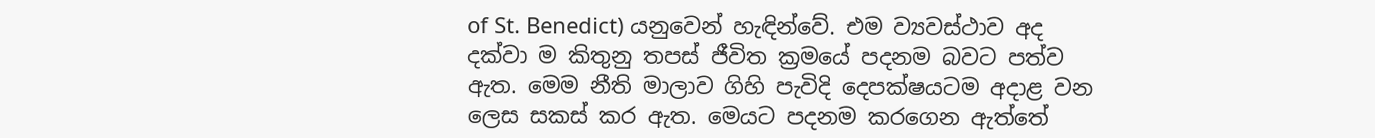of St. Benedict) යනුවෙන් හැඳින්වේ. එම ව්‍යවස්ථාව අද දක්වා ම කිතුනු තපස් ජීවිත ක්‍රමයේ පදනම බවට පත්ව ඇත. මෙම නීති මාලාව ගිහි පැවිදි දෙපක්ෂයටම අදාළ වන ලෙස සකස් කර ඇත. මෙයට පදනම කරගෙන ඇත්තේ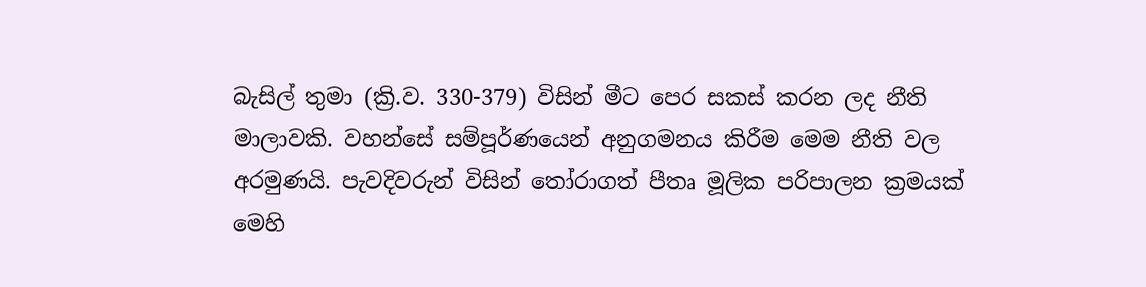බැසිල් තුමා (ක්‍රි.ව. 330-379) විසින් මීට පෙර සකස් කරන ලද නීති මාලාවකි. වහන්සේ සම්පූර්ණයෙන් අනුගමනය කිරීම මෙම නීති වල අරමුණයි. පැවදිවරුන් විසින් තෝරාගත් පීතෘ මූලික පරිපාලන ක්‍රමයක් මෙහි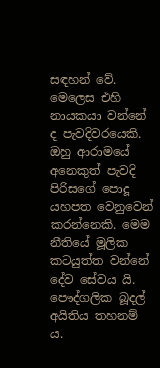සඳහන් වේ. මෙලෙස එහි නායකයා වන්නේ ද පැවදිවරයෙකි. ඔහු ආරාමයේ අනෙකුත් පැවදි පිරිසගේ පොදූ යහපත වෙනුවෙන් කරන්නෙකි. මෙම නීතියේ මූලික කටයුත්ත වන්නේ දේව සේවය යි. පෞද්ගලික බූදල් අයිතිය තහනම් ය.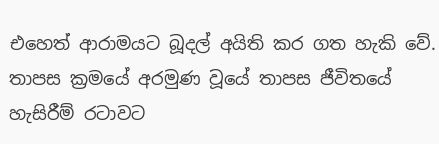එහෙත් ආරාමයට බූදල් අයිති කර ගත හැකි වේ. තාපස ක්‍රමයේ අරමුණ වූයේ තාපස ජීවිතයේ හැසිරීම් රටාවට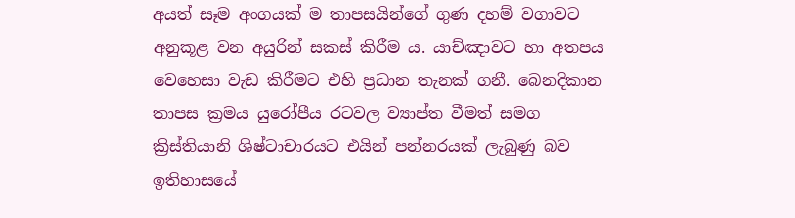අයත් සෑම අංගයක් ම තාපසයින්ගේ ගුණ දහම් වගාවට අනුකූළ වන අයුරින් සකස් කිරීම ය. යාච්ඤාවට හා අතපය වෙහෙසා වැඩ කිරීමට එහි ප්‍රධාන තැනක් ගනී. බෙනදිකාන තාපස ක්‍රමය යුරෝපීය රටවල ව්‍යාප්ත වීමත් සමග ක්‍රිස්තියානි ශිෂ්ටාචාරයට එයින් පන්නරයක් ලැබුණු බව ඉතිහාසයේ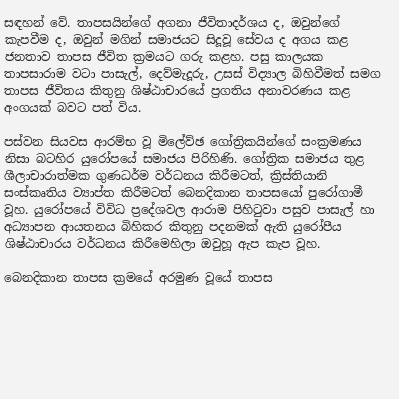සඳහන් වේ. තාපසයින්ගේ අගනා ජීවිතාදර්ශය ද, ඔවුන්ගේ කැපවීම ද, ඔවුන් මගින් සමාජයට සිදූවූ සේවය ද අගය කළ ජනතාව තාපස ජීවිත ක්‍රමයට ගරු කළහ. පසු කාලයක තාපසාරාම වටා පාසැල්, දෙව්මැදූරු, උසස් විද්‍යාල බිහිවීමත් සමග තාපස ජීවිතය කිතුනු ශිෂ්ඨාචාරයේ ප්‍රගතිය අනාවරණය කළ අංගයක් බවට පත් විය.

පස්වන සියවස ආරම්භ වූ මිලේව්ඡ ගෝත්‍රිකයින්ගේ සංක්‍රමණය නිසා බටහිර යුරෝපයේ සමාජය පිරිහිණි. ගෝත්‍රික සමාජය තුළ ශීලාචාරාත්මක ගුණධර්ම වර්ධනය කිරීමටත්, ක්‍රිස්තියානි සංස්කෘතිය ව්‍යාප්ත කිරීමටත් බෙනදිකාන තාපසයෝ පුරෝගාමී වූහ. යුරෝපයේ විවිධ ප්‍රදේශවල ආරාම පිහිටුවා පසුව පාසැල් හා අධ්‍යාපන ආයතනය බිහිකර කිතුනු පදනමක් ඇති යුරෝපීය ශිෂ්ඨාචාරය වර්ධනය කිරීමෙහිලා ඔවුහූ ඇප කැප වූහ.

බෙනදිකාන තාපස ක්‍රමයේ අරමුණ වූයේ තාපස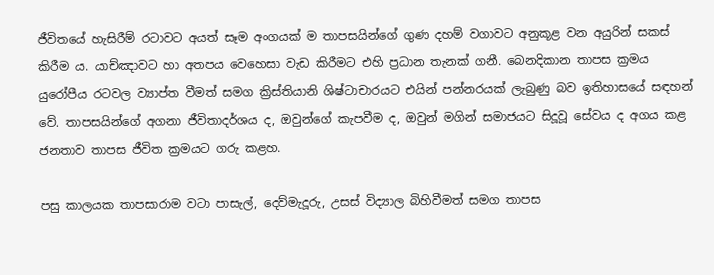ජීවිතයේ හැසිරීම් රටාවට අයත් සෑම අංගයක් ම තාපසයින්ගේ ගුණ දහම් වගාවට අනුකූළ වන අයුරින් සකස් කිරීම ය. යාච්ඤාවට හා අතපය වෙහෙසා වැඩ කිරීමට එහි ප්‍රධාන තැනක් ගනී. බෙනදිකාන තාපස ක්‍රමය යුරෝපීය රටවල ව්‍යාප්ත වීමත් සමග ක්‍රිස්තියානි ශිෂ්ටාචාරයට එයින් පන්නරයක් ලැබුණු බව ඉතිහාසයේ සඳහන් වේ. තාපසයින්ගේ අගනා ජීවිතාදර්ශය ද, ඔවුන්ගේ කැපවීම ද, ඔවුන් මගින් සමාජයට සිදූවූ සේවය ද අගය කළ ජනතාව තාපස ජීවිත ක්‍රමයට ගරු කළහ.

පසු කාලයක තාපසාරාම වටා පාසැල්, දෙව්මැදූරු, උසස් විද්‍යාල බිහිවීමත් සමග තාපස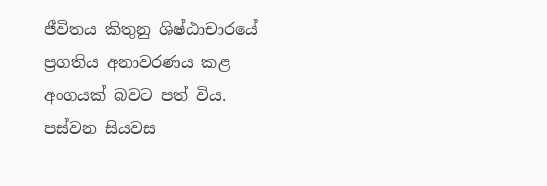ජීවිතය කිතුනු ශිෂ්ඨාචාරයේ ප්‍රගතිය අනාවරණය කළ අංගයක් බවට පත් විය. පස්වන සියවස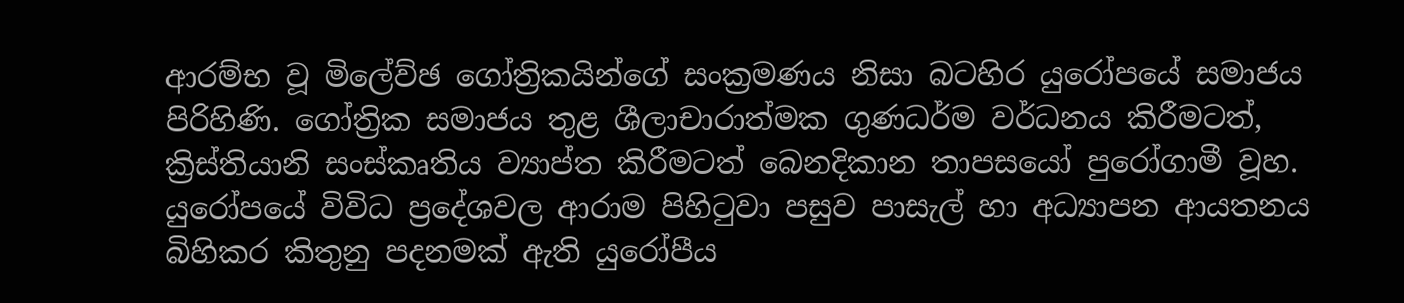ආරම්භ වූ මිලේව්ඡ ගෝත්‍රිකයින්ගේ සංක්‍රමණය නිසා බටහිර යුරෝපයේ සමාජය පිරිහිණි. ගෝත්‍රික සමාජය තුළ ශීලාචාරාත්මක ගුණධර්ම වර්ධනය කිරීමටත්, ක්‍රිස්තියානි සංස්කෘතිය ව්‍යාප්ත කිරීමටත් බෙනදිකාන තාපසයෝ පුරෝගාමී වූහ. යුරෝපයේ විවිධ ප්‍රදේශවල ආරාම පිහිටුවා පසුව පාසැල් හා අධ්‍යාපන ආයතනය බිහිකර කිතුනු පදනමක් ඇති යුරෝපීය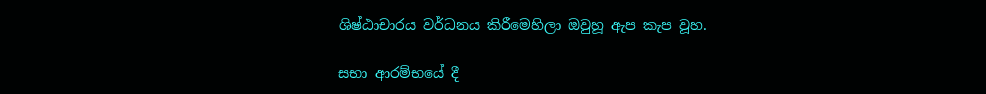ශිෂ්ඨාචාරය වර්ධනය කිරීමෙහිලා ඔවුහූ ඇප කැප වූහ.

සභා ආරම්භයේ දී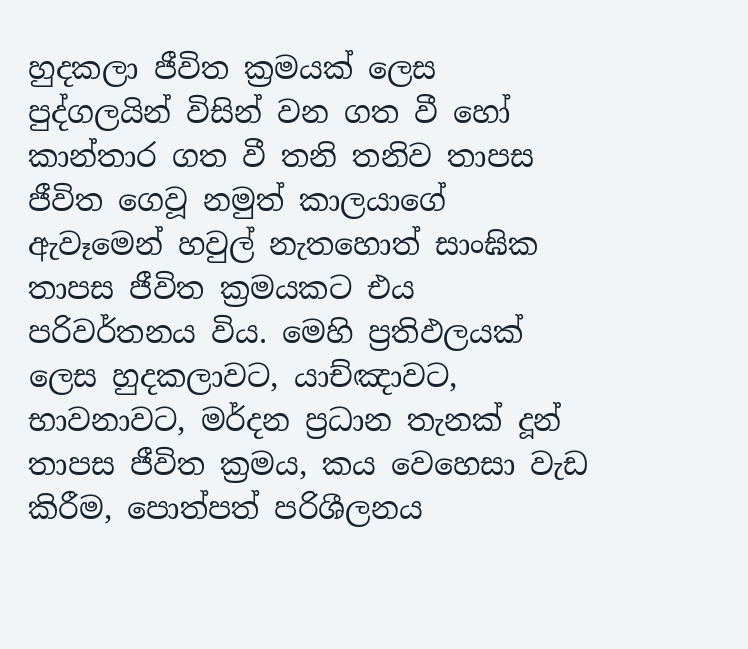හුදකලා ජීවිත ක්‍රමයක් ලෙස පුද්ගලයින් විසින් වන ගත වී හෝ කාන්තාර ගත වී තනි තනිව තාපස ජීවිත ගෙවූ නමුත් කාලයාගේ ඇවෑමෙන් හවුල් නැතහොත් සාංඝික තාපස ජීවිත ක්‍රමයකට එය පරිවර්තනය විය. මෙහි ප්‍රතිඵලයක් ලෙස හුදකලාවට, යාච්ඤාවට, භාවනාවට, මර්දන ප්‍රධාන තැනක් දූන් තාපස ජීවිත ක්‍රමය, කය වෙහෙසා වැඩ කිරීම, පොත්පත් පරිශීලනය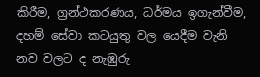කිරීම, ග්‍රන්ථකරණය, ධර්මය ඉගැන්වීම, දහම් සේවා කටයුතු වල යෙදීම වැනි නව වලට ද නැඹුරු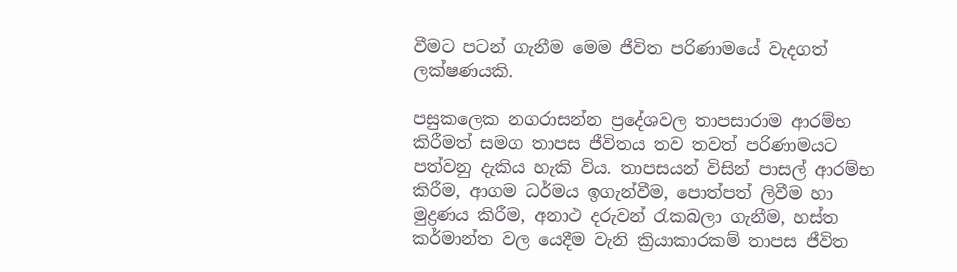වීමට පටන් ගැනීම මෙම ජීවිත පරිණාමයේ වැදගත් ලක්ෂණයකි.

පසුකලෙක නගරාසන්න ප්‍රදේශවල තාපසාරාම ආරම්භ කිරීමත් සමග තාපස ජීවිතය තව තවත් පරිණාමයට පත්වනු දැකිය හැකි විය. තාපසයන් විසින් පාසල් ආරම්භ කිරීම, ආගම ධර්මය ඉගැන්වීම, පොත්පත් ලිවීම හා මුද්‍රණය කිරීම, අනාථ දරුවන් රැකබලා ගැනීම, හස්ත කර්මාන්ත වල යෙදීම වැනි ක්‍රියාකාරකම් තාපස ජීවිත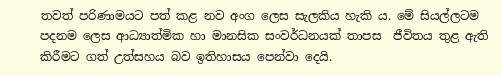තවත් පරිණාමයට පත් කළ නව අංග ලෙස සැලකිය හැකි ය. මේ සියල්ලටම පදනම ලෙස ආධ්‍යාත්මික හා මානසික සංවර්ධනයක් තාපස  ජීවිතය තුළ ඇති කිරීමට ගත් උත්සහය බව ඉතිහාසය පෙන්වා දෙයි.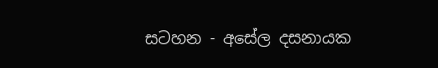සටහන - අසේල දසනායක